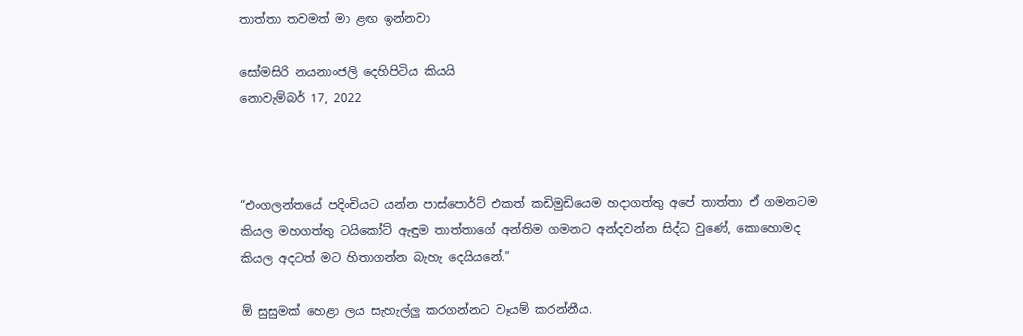තාත්තා තවමත් මා ළඟ ඉන්නවා

සෝමසිරි නයනාංජලි දෙහිපිටිය කියයි
නොවැම්බර් 17, 2022



“එංගලන්තයේ පදිංචියට යන්න පාස්පොර්ට් එකත් කඩිමුඩියෙම හදාගත්තු අපේ තාත්තා ඒ ගමනටම කියල මහගත්තු ටයිකෝට් ඇඳුම තාත්තාගේ අන්තිම ගමනට අන්දවන්න සිද්ධ වුණේ, කොහොමද කියල අදටත් මට හිතාගන්න බැහැ දෙයියනේ.”

ඕ සුසුමක් හෙළා ලය සැහැල්ලු කරගන්නට වෑයම් කරන්නීය.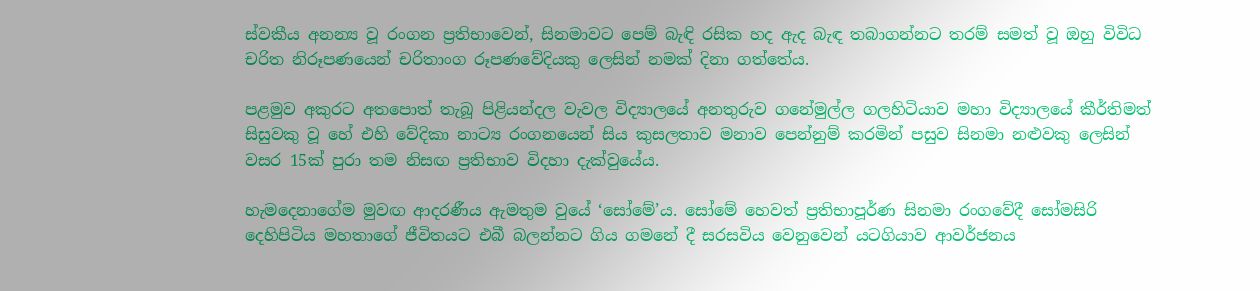ස්වකීය අනන්‍ය වූ රංගන ප්‍රතිභාවෙන්, සිනමාවට පෙම් බැඳි රසික හද ඇද බැඳ තබාගන්නට තරම් සමත් වූ ඔහු විවිධ චරිත නිරූපණයෙන් චරිතාංග රූපණවේදියකු ලෙසින් නමක් දිනා ගත්තේය.

පළමුව අකුරට අතපොත් තැබූ පිළියන්දල වැවල විද්‍යාලයේ අනතුරුව ගනේමුල්ල ගලහිටියාව මහා විද්‍යාලයේ කීර්තිමත් සිසුවකු වූ හේ එහි වේදිකා නාට්‍ය රංගනයෙන් සිය කුසලතාව මනාව පෙන්නුම් කරමින් පසුව සිනමා නළුවකු ලෙසින් වසර 15ක් පුරා තම නිසඟ ප්‍රතිභාව විදහා දැක්වුයේය.

හැමදෙනාගේම මුවඟ ආදරණීය ඇමතුම වුයේ ‘සෝමේ’ය. සෝමේ හෙවත් ප්‍රතිභාපූර්ණ සිනමා රංගවේදී සෝමසිරි දෙහිපිටිය මහතාගේ ජීවිතයට එබී බලන්නට ගිය ගමනේ දී සරසවිය වෙනුවෙන් යටගියාව ආවර්ජනය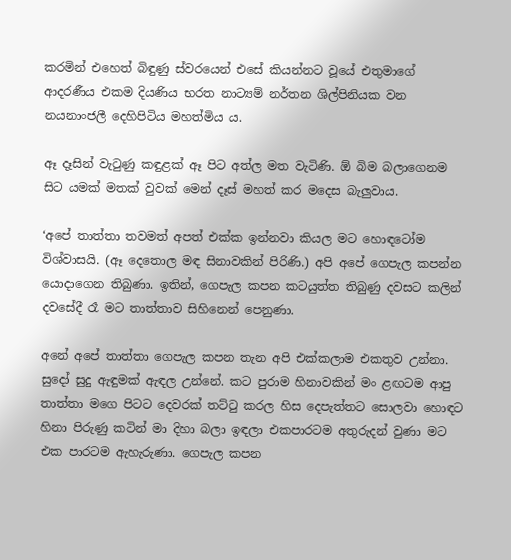කරමින් එහෙත් බිඳුණු ස්වරයෙන් එසේ කියන්නට වූයේ එතුමාගේ ආදරණීය එකම දියණිය භරත නාට්‍යම් නර්තන ශිල්පිනියක වන නයනාංජලී දෙහිපිටිය මහත්මිය ය.

ඈ දෑසින් වැටුණු කඳුළක් ඈ පිට අත්ල මත වැටිණි. ඕ බිම බලාගෙනම සිට යමක් මතක් වුවක් මෙන් දෑස් මහත් කර මදෙස බැලුවාය.

‘අපේ තාත්තා තවමත් අපත් එක්ක ඉන්නවා කියල මට හොඳටෝම විශ්වාසයි. (ඈ දෙතොල මඳ සිනාවකින් පිරිණි.) අපි අපේ ගෙපැල කපන්න යොදාගෙන තිබුණා. ඉතින්, ගෙපැල කපන කටයුත්ත තිබුණු දවසට කලින් දවසේදී රෑ මට තාත්තාව සිහිනෙන් පෙනුණා.

අනේ අපේ තාත්තා ගෙපැල කපන තැන අපි එක්කලාම එකතුව උන්නා. සුදෝ සුදු ඇඳුමක් ඇඳල උන්නේ. කට පුරාම හිනාවකින් මං ළඟටම ආපු තාත්තා මගෙ පිටට දෙවරක් තට්ටු කරල හිස දෙපැත්තට සොලවා හොඳට හිනා පිරුණු කටින් මා දිහා බලා ඉඳලා එකපාරටම අතුරුදන් වුණා මට එක පාරටම ඇහැරුණා. ගෙපැල කපන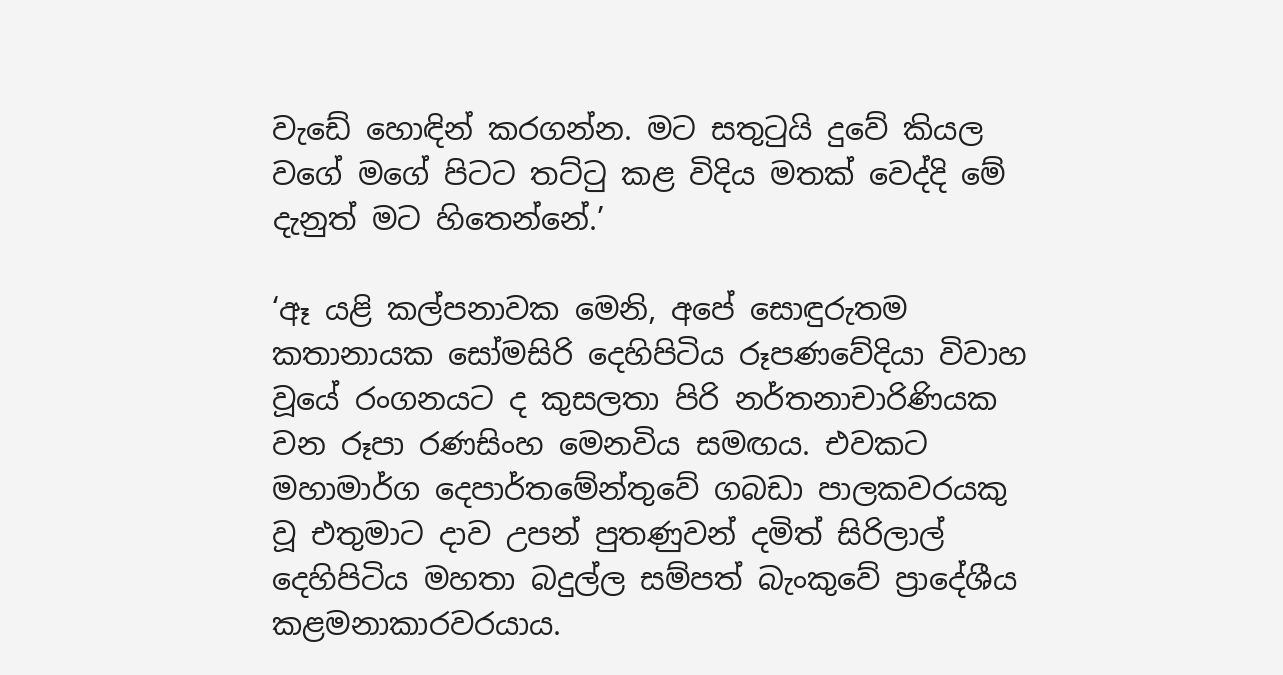වැඩේ හොඳින් කරගන්න. මට සතුටුයි දුවේ කියල වගේ මගේ පිටට තට්ටු කළ විදිය මතක් වෙද්දි මේ දැනුත් මට හිතෙන්නේ.’

‘ඈ යළි කල්පනාවක මෙනි, අපේ සොඳුරුතම කතානායක සෝමසිරි දෙහිපිටිය රූපණවේදියා විවාහ වූයේ රංගනයට ද කුසලතා පිරි නර්තනාචාරිණියක වන රූපා රණසිංහ මෙනවිය සමඟය. එවකට මහාමාර්ග දෙපාර්තමේන්තුවේ ගබඩා පාලකවරයකු වූ එතුමාට දාව උපන් පුතණුවන් දමිත් සිරිලාල් දෙහිපිටිය මහතා බදුල්ල සම්පත් බැංකුවේ ප්‍රාදේශීය කළමනාකාරවරයාය.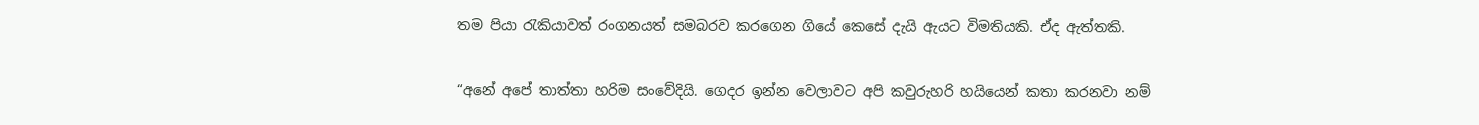තම පියා රැකියාවත් රංගනයත් සමබරව කරගෙන ගියේ කෙසේ දැයි ඇයට විමතියකි. ඒද ඇත්තකි.

“අනේ අපේ තාත්තා හරිම සංවේදියි. ගෙදර ඉන්න වෙලාවට අපි කවුරුහරි හයියෙන් කතා කරනවා නම්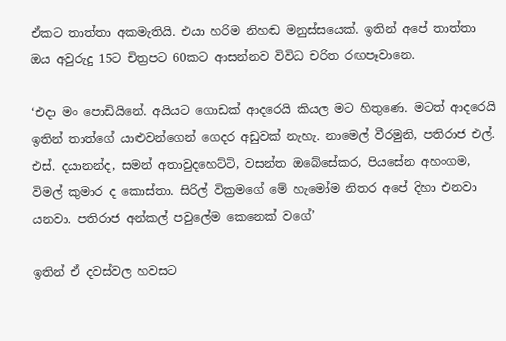ඒකට තාත්තා අකමැතියි. එයා හරිම නිහඬ මනුස්සයෙක්. ඉතින් අපේ තාත්තා ඔය අවුරුදු 15ට චිත්‍රපට 60කට ආසන්නව විවිධ චරිත රඟපෑවානෙ.

‘එදා මං පොඩියිනේ. අයියට ගොඩක් ආදරෙයි කියල මට හිතුණෙ. මටත් ආදරෙයි ඉතින් තාත්ගේ යාළුවන්ගෙන් ගෙදර අඩුවක් නැහැ. නාමෙල් වීරමුනි, පතිරාජ එල්. එස්. දයානන්ද, සමන් අතාවුදහෙට්ටි, වසන්ත ඔබේසේකර, පියසේන අහංගම, විමල් කුමාර ද කොස්තා. සිරිල් වික්‍රමගේ මේ හැමෝම නිතර අපේ දිහා එනවා යනවා. පතිරාජ අන්කල් පවුලේම කෙනෙක් වගේ’

ඉතින් ඒ දවස්වල හවසට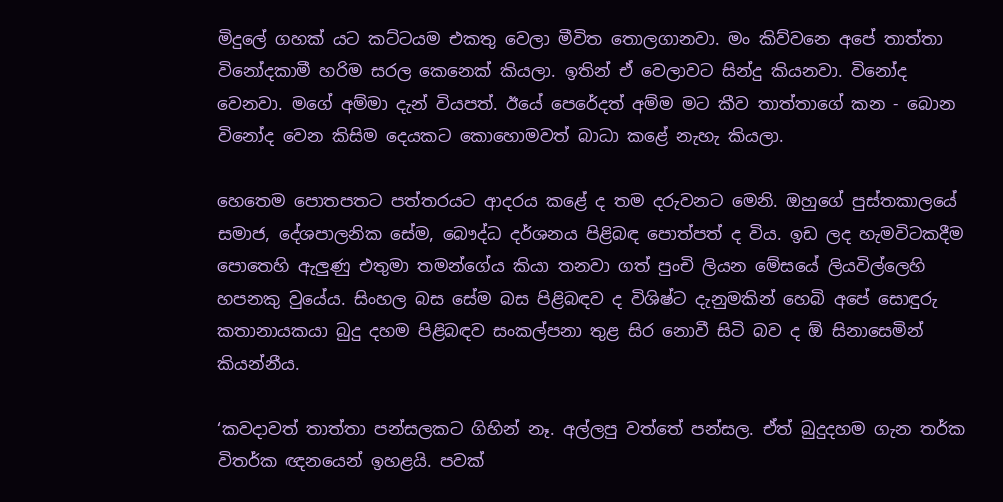මිදුලේ ගහක් යට කට්ටයම එකතු වෙලා මීවිත තොලගානවා. මං කිව්වනෙ අපේ තාත්තා විනෝදකාමී හරිම සරල කෙනෙක් කියලා. ඉතින් ඒ වෙලාවට සින්දු කියනවා. විනෝද වෙනවා. මගේ අම්මා දැන් වියපත්. ඊයේ පෙරේදත් අම්ම මට කීව තාත්තාගේ කන - බොන විනෝද වෙන කිසිම දෙයකට කොහොමවත් බාධා කළේ නැහැ කියලා.

හෙතෙම පොතපතට පත්තරයට ආදරය කළේ ද තම දරුවනට මෙනි. ඔහුගේ පුස්තකාලයේ සමාජ, දේශපාලනික සේම, බෞද්ධ දර්ශනය පිළිබඳ පොත්පත් ද විය. ඉඩ ලද හැමවිටකදීම පොතෙහි ඇලුණු එතුමා තමන්ගේය කියා තනවා ගත් පුංචි ලියන මේසයේ ලියවිල්ලෙහි හපනකු වුයේය. සිංහල බස සේම බස පිළිබඳව ද විශිෂ්ට දැනුමකින් හෙබි අපේ සොඳුරු කතානායකයා බුදු දහම පිළිබඳව සංකල්පනා තුළ සිර නොවී සිටි බව ද ඕ සිනාසෙමින් කියන්නීය.

‘කවදාවත් තාත්තා පන්සලකට ගිහින් නෑ. අල්ලපු වත්තේ පන්සල. ඒත් බුදුදහම ගැන තර්ක විතර්ක ඥනයෙන් ඉහළයි. පවක්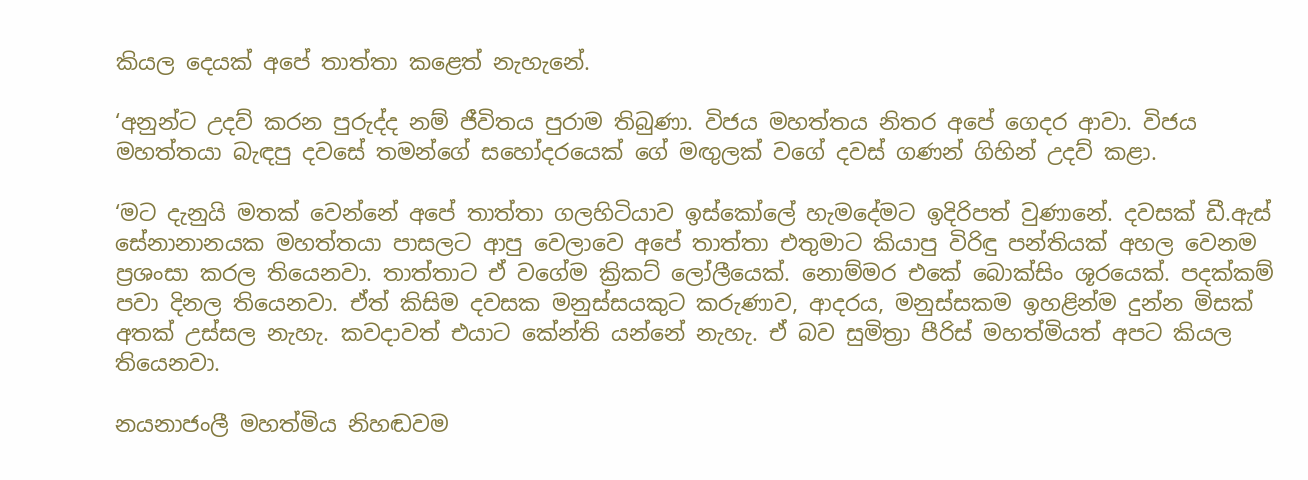කියල දෙයක් අපේ තාත්තා කළෙත් නැහැනේ.

‘අනුන්ට උදව් කරන පුරුද්ද නම් ජීවිතය පුරාම තිබුණා. විජය මහත්තය නිතර අපේ ගෙදර ආවා. විජය මහත්තයා බැඳපු දවසේ තමන්ගේ සහෝදරයෙක් ගේ මඟුලක් වගේ දවස් ගණන් ගිහින් උදව් කළා.

‘මට දැනුයි මතක් වෙන්නේ අපේ තාත්තා ගලහිටියාව ඉස්කෝලේ හැමදේමට ඉදිරිපත් වුණානේ. දවසක් ඩී.ඇස් සේනානානයක මහත්තයා පාසලට ආපු වෙලාවෙ අපේ තාත්තා එතුමාට කියාපු විරිඳු පන්තියක් අහල වෙනම ප්‍රශංසා කරල තියෙනවා. තාත්තාට ඒ වගේම ක්‍රිකට් ලෝලීයෙක්. නොම්මර එකේ බොක්සිං ශූරයෙක්. පදක්කම් පවා දිනල තියෙනවා. ඒත් කිසිම දවසක මනුස්සයකුට කරුණාව, ආදරය, මනුස්සකම ඉහළින්ම දුන්න මිසක් අතක් උස්සල නැහැ. කවදාවත් එයාට කේන්ති යන්නේ නැහැ. ඒ බව සුමිත්‍රා පීරිස් මහත්මියත් අපට කියල තියෙනවා.

නයනාජංලී මහත්මිය නිහඬවම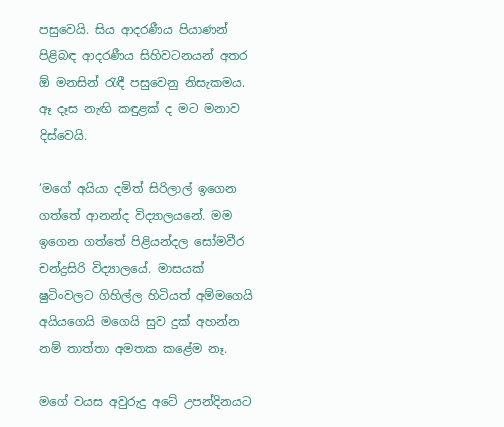පසුවෙයි. සිය ආදරණීය පියාණන් පිළිබඳ ආදරණීය සිහිවටනයන් අතර ඕ මනසින් රැඳී පසුවෙනු නිසැකමය. ඈ දෑස නැඟි කඳුළක් ද මට මනාව දිස්වෙයි.

‘මගේ අයියා දමිත් සිරිලාල් ඉගෙන ගත්තේ ආනන්ද විද්‍යාලයනේ. මම ඉගෙන ගත්තේ පිළියන්දල සෝමවීර චන්ද්‍රසිරි විද්‍යාලයේ. මාසයක් ෂුටිංවලට ගිහිල්ල හිටියත් අම්මගෙයි අයියගෙයි මගෙයි සුව දුක් අහන්න නම් තාත්තා අමතක කළේම නෑ.

මගේ වයස අවුරුදු අටේ උපන්දිනයට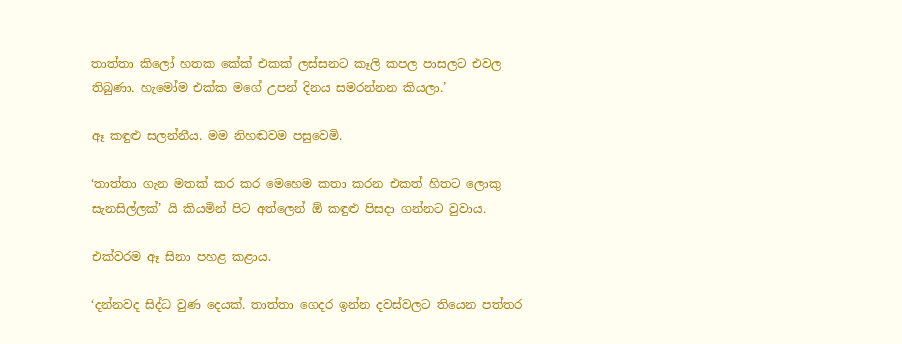තාත්තා කිලෝ හතක කේක් එකක් ලස්සනට කෑලි කපල පාසලට එවල තිබුණා. හැමෝම එක්ක මගේ උපන් දිනය සමරන්නන කියලා.’

ඈ කඳුළු සලන්නීය. මම නිහඬවම පසුවෙමි.

‘තාත්තා ගැන මතක් කර කර මෙහෙම කතා කරන එකත් හිතට ලොකු සැනසිල්ලක්’ යි කියමින් පිට අත්ලෙන් ඕ කඳුළු පිසදා ගන්නට වුවාය.

එක්වරම ඈ සිනා පහළ කළාය.

‘දන්නවද සිද්ධ වුණ දෙයක්. තාත්තා ගෙදර ඉන්න දවස්වලට තියෙන පත්තර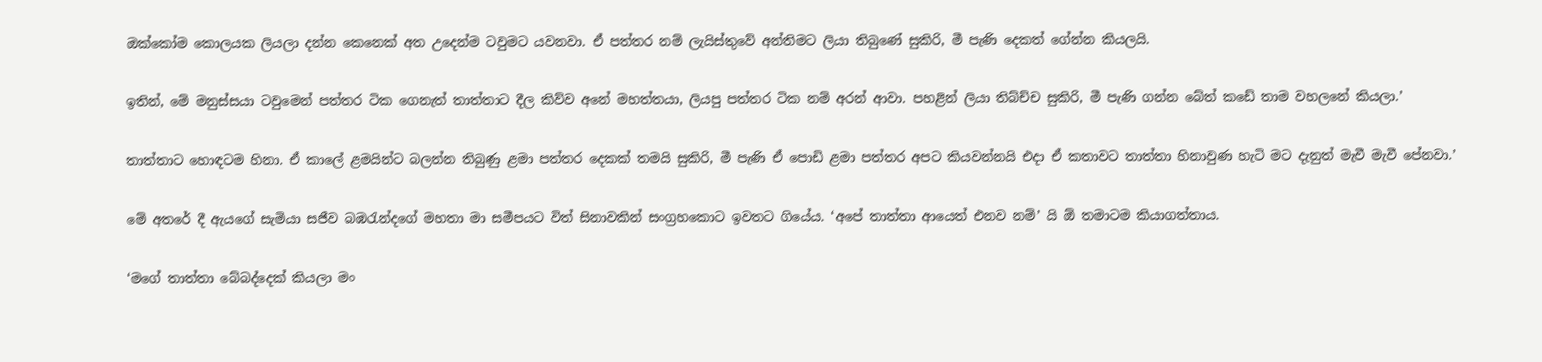ඔක්කෝම කොලයක ලියලා දන්න කෙනෙක් අත උදෙන්ම ටවුමට යවනවා. ඒ පත්තර නම් ලැයිස්තුවේ අන්තිමට ලියා තිබුණේ සුකිරි, මී පැණි දෙකත් ගේන්න කියලයි.

ඉතින්, මේ මනුස්සයා ටවුමෙන් පත්තර ටික ගෙනැත් තාත්තාට දීල කිව්ව අනේ මහත්තයා, ලියපු පත්තර ටික නම් අරන් ආවා. පහළින් ලියා තිබ්ච්ච සුකිරි, මී පැණි ගන්න බේත් කඩේ තාම වහලනේ කියලා.’

තාත්තාට හොඳටම හිනා. ඒ කාලේ ළමයින්ට බලන්න තිබුණු ළමා පත්තර දෙකක් තමයි සුකිරි, මී පැණි ඒ පොඩි ළමා පත්තර අපට කියවන්නයි එදා ඒ කතාවට තාත්තා හිනාවුණ හැටි මට දැනුත් මැවී මැවී පේනවා.’

මේ අතරේ දී ඇයගේ සැමියා සජීව බඹරැන්දගේ මහතා මා සමීපයට විත් සිනාවකින් සංග්‍රහකොට ඉවතට ගියේය. ‘අපේ තාත්තා ආයෙත් එනව නම්’ යි ඕ තමාටම කියාගත්තාය.

‘මගේ තාත්තා බේබද්දෙක් කියලා මං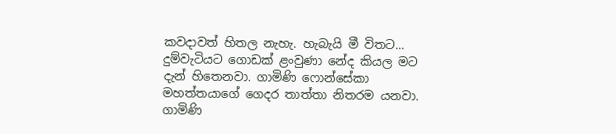කවදාවත් හිතල නැහැ. හැබැයි මී විතට... දුම්වැටියට ගොඩක් ළංවුණා නේද කියල මට දැන් හිතෙනවා. ගාමිණි ෆොන්සේකා මහත්තයාගේ ගෙදර තාත්තා නිතරම යනවා. ගාමිණි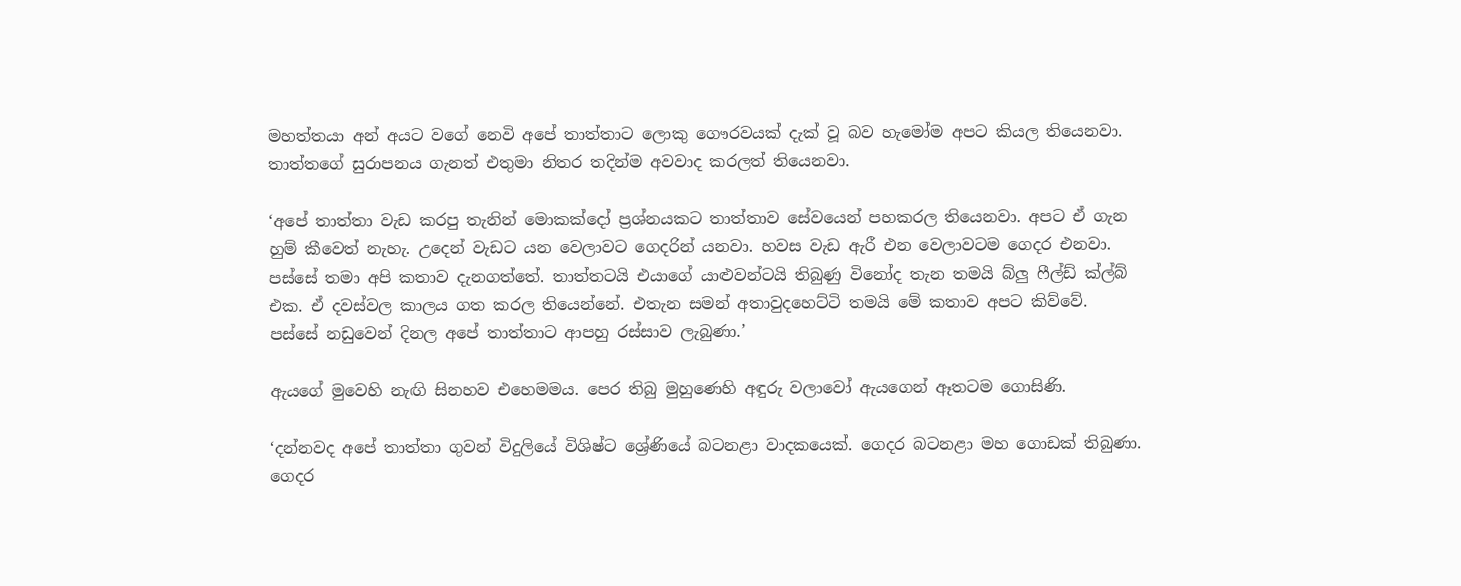මහත්තයා අන් අයට වගේ නෙවි අපේ තාත්තාට ලොකු ගෞරවයක් දැක් වූ බව හැමෝම අපට කියල තියෙනවා. තාත්තගේ සුරාපනය ගැනත් එතුමා නිතර තදින්ම අවවාද කරලත් තියෙනවා.

‘අපේ තාත්තා වැඩ කරපු තැනින් මොකක්දෝ ප්‍රශ්නයකට තාත්තාව සේවයෙන් පහකරල තියෙනවා. අපට ඒ ගැන හුම් කීවෙත් නැහැ. උදෙන් වැඩට යන වෙලාවට ගෙදරින් යනවා. හවස වැඩ ඇරී එන වෙලාවටම ගෙදර එනවා. පස්සේ තමා අපි කතාව දැනගත්තේ. තාත්තටයි එයාගේ යාළුවන්ටයි තිබුණු විනෝද තැන තමයි බ්ලු ෆීල්ඩ් ක්ල්බ් එක. ඒ දවස්වල කාලය ගත කරල තියෙන්නේ. එතැන සමන් අතාවුදහෙට්ටි තමයි මේ කතාව අපට කිව්වේ. පස්සේ නඩුවෙන් දිනල අපේ තාත්තාට ආපහු රස්සාව ලැබුණා.’

ඇයගේ මුවෙහි නැඟි සිනහව එහෙමමය. පෙර තිබු මුහුණෙහි අඳුරු වලාවෝ ඇයගෙන් ඈතටම ගොසිණි.

‘දන්නවද අපේ තාත්තා ගුවන් විදුලියේ විශිෂ්ට ශ්‍රේණියේ බටනළා වාදකයෙක්. ගෙදර බටනළා මහ ගොඩක් තිබුණා. ගෙදර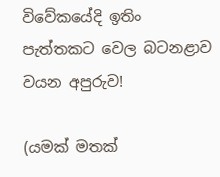විවේකයේදි ඉතිං පැත්තකට වෙල බටනළාව වයන අපුරුව!

(යමක් මතක්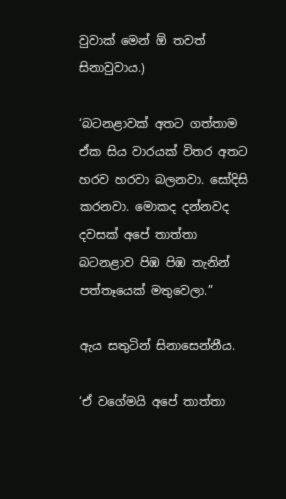වුවාක් මෙන් ඕ තවත් සිනාවුවාය.)

‘බටනළාවක් අතට ගත්තාම ඒක සිය වාරයක් විතර අතට හරව හරවා බලනවා. සෝදිසි කරනවා. මොකද දන්නවද දවසක් අපේ තාත්තා බටනළාව පිඹ පිඹ තැනින් පත්තෑයෙක් මතුවෙලා.”

ඇය සතුටින් සිනාසෙන්නීය.

‘ඒ වගේමයි අපේ තාත්තා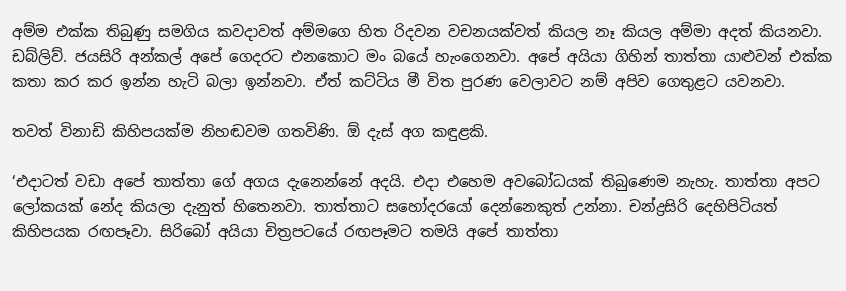අම්ම එක්ක තිබුණු සමගිය කවදාවත් අම්මගෙ හිත රිදවන වචනයක්වත් කියල නෑ කියල අම්මා අදත් කියනවා. ඩබ්ලිව්. ජයසිරි අන්කල් අපේ ගෙදරට එනකොට මං බයේ හැංගෙනවා. අපේ අයියා ගිහින් තාත්තා යාළුවන් එක්ක කතා කර කර ඉන්න හැටි බලා ඉන්නවා. ඒත් කට්ටිය මී විත පුරණ වෙලාවට නම් අපිව ගෙතුළට යවනවා.

තවත් විනාඩි කිහිපයක්ම නිහඬවම ගතවිණි. ඕ දැස් අග කඳුළකි.

‘එදාටත් වඩා අපේ තාත්තා ගේ අගය දැනෙන්නේ අදයි. එදා එහෙම අවබෝධයක් තිබුණෙම නැහැ. තාත්තා අපට ලෝකයක් නේද කියලා දැනුත් හිතෙනවා. තාත්තාට සහෝදරයෝ දෙන්නෙකුත් උන්නා. චන්ද්‍රසිරි දෙහිපිටියත් කිහිපයක රඟපෑවා. සිරිබෝ අයියා චිත්‍රපටයේ රඟපෑමට තමයි අපේ තාත්තා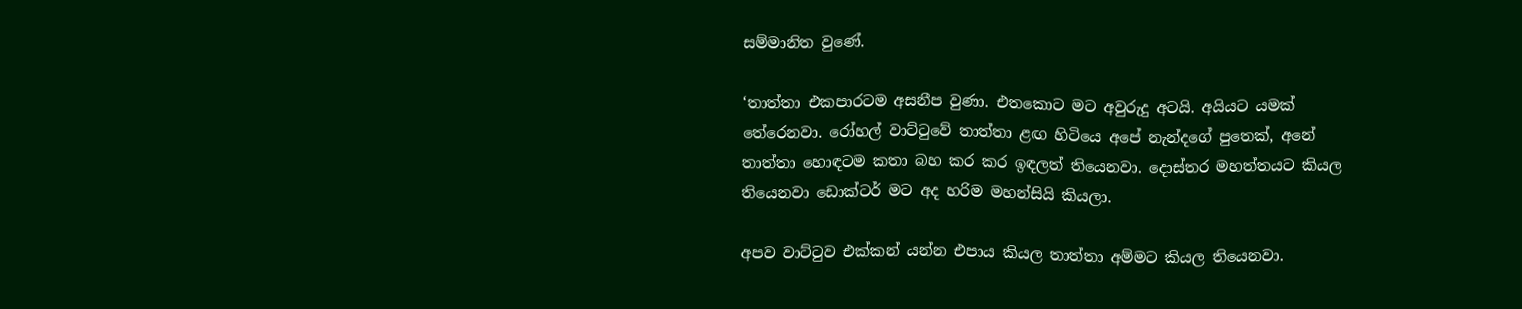සම්මානිත වුණේ.

‘තාත්තා එකපාරටම අසනීප වුණා. එතකොට මට අවුරුදු අටයි. අයියට යමක් තේරෙනවා. රෝහල් වාට්ටුවේ තාත්තා ළඟ හිටියෙ අපේ නැන්දගේ පුතෙක්, අනේ තාත්තා හොඳටම කතා බහ කර කර ඉඳලත් තියෙනවා. දොස්තර මහත්තයට කියල තියෙනවා ඩොක්ටර් මට අද හරිම මහන්සියි කියලා.

අපව වාට්ටුව එක්කන් යන්න එපාය කියල තාත්තා අම්මට කියල තියෙනවා.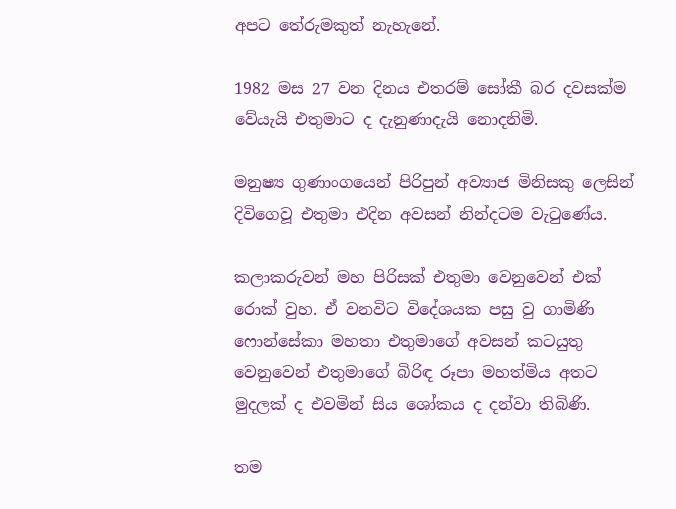අපට තේරුමකුත් නැහැනේ.

1982 මස 27 වන දිනය එතරම් සෝකී බර දවසක්ම වේයැයි එතුමාට ද දැනුණාදැයි නොදනිමි.

මනුෂ්‍ය ගුණාංගයෙන් පිරිපුන් අව්‍යාජ මිනිසකු ලෙසින් දිවිගෙවූ එතුමා එදින අවසන් නින්දටම වැටුණේය.

කලාකරුවන් මහ පිරිසක් එතුමා වෙනුවෙන් එක් රොක් වුහ. ඒ වනවිට විදේශයක පසු වු ගාමිණි ෆොන්සේකා මහතා එතුමාගේ අවසන් කටයුතු වෙනුවෙන් එතුමාගේ බිරිඳ රූපා මහත්මිය අතට මුදලක් ද එවමින් සිය ශෝකය ද දන්වා තිබිණි.

තම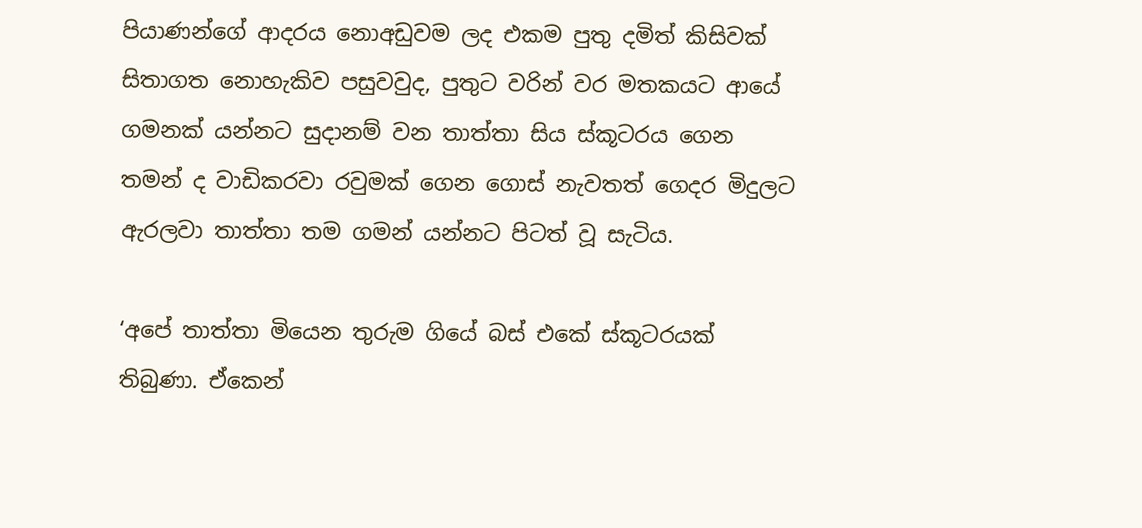පියාණන්ගේ ආදරය නොඅඩුවම ලද එකම පුතු දමිත් කිසිවක් සිතාගත නොහැකිව පසුවවුද, පුතුට වරින් වර මතකයට ආයේ ගමනක් යන්නට සුදානම් වන තාත්තා සිය ස්කූටරය ගෙන තමන් ද වාඩිකරවා රවුමක් ගෙන ගොස් නැවතත් ගෙදර මිදුලට ඇරලවා තාත්තා තම ගමන් යන්නට පිටත් වූ සැටිය.

‘අපේ තාත්තා මියෙන තුරුම ගියේ බස් එකේ ස්කූටරයක් තිබුණා. ඒකෙන්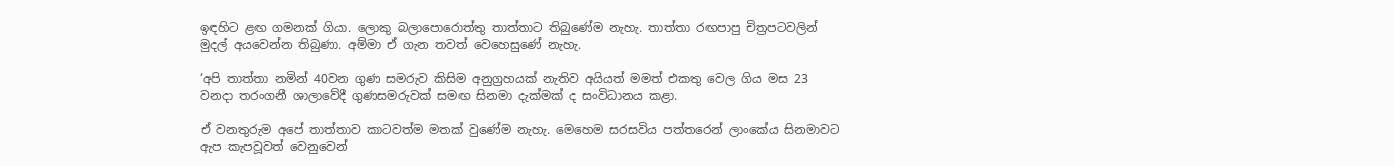ඉඳහිට ළඟ ගමනක් ගියා. ලොකු බලාපොරොත්තු තාත්තාට තිබුණේම නැහැ. තාත්තා රඟපාපු චිත්‍රපටවලින් මුදල් අයවෙන්න තිබුණා. අම්මා ඒ ගැන තවත් වෙහෙසුණේ නැහැ.

‘අපි තාත්තා නමින් 40වන ගුණ සමරුව කිසිම අනුග්‍රහයක් නැතිව අයියත් මමත් එකතු වෙල ගිය මස 23 වනදා තරංගනී ශාලාවේදී ගුණසමරුවක් සමඟ සිනමා දැක්මක් ද සංවිධානය කළා.

ඒ වනතුරුම අපේ තාත්තාව කාටවත්ම මතක් වුණේම නැහැ. මෙහෙම සරසවිය පත්තරෙන් ලාංකේය සිනමාවට ඇප කැපවූවත් වෙනුවෙන්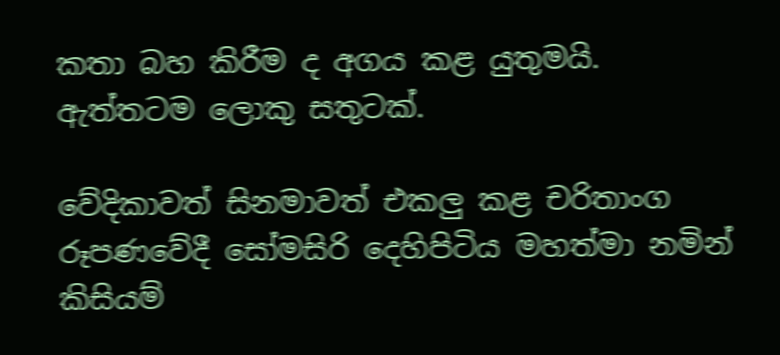කතා බහ කිරීම ද අගය කළ යුතුමයි. ඇත්තටම ලොකු සතුටක්.

වේදිකාවත් සිනමාවත් එකලු කළ චරිතාංග රූපණවේදී සෝමසිරි දෙහිපිටිය මහත්මා නමින් කිසියම්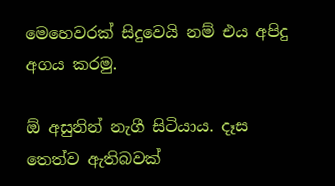මෙහෙවරක් සිදුවෙයි නම් එය අපිදු අගය කරමු.

ඕ අසුනින් නැගී සිටියාය. දෑස තෙත්ව ඇතිබවක්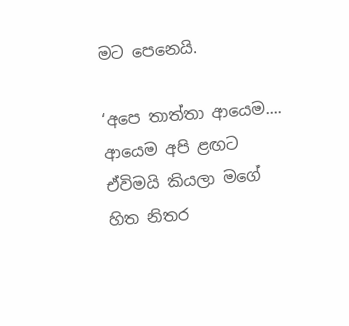මට පෙනෙයි.

‘අපෙ තාත්තා ආයෙම.... ආයෙම අපි ළඟට ඒවිමයි කියලා මගේ හිත නිතර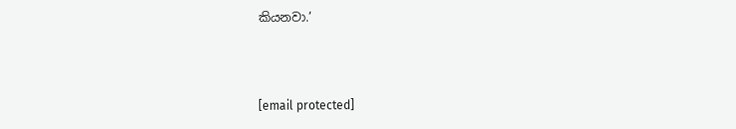කියනවා.’



[email protected]